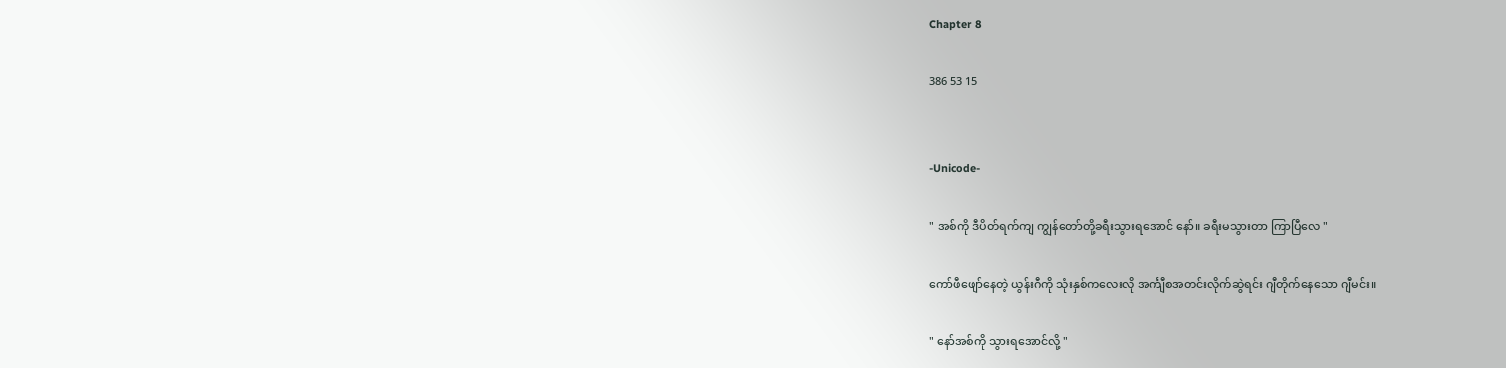Chapter 8

386 53 15


-Unicode-

" အစ်ကို ဒီပိတ်ရက်ကျ ကျွန်တော်တို့ခရီးသွားရအောင် နော်။ ခရီးမသွားတာ ကြာပြီလေ "

ကော်ဖီဖျော်နေတဲ့ ယွန်းဂီကို သုံးနှစ်ကလေးလို အင်္ကျီစအတင်းလိုက်ဆွဲရင်း ဂျီတိုက်နေသော ဂျီမင်း။

" နော်အစ်ကို သွားရအောင်လို့ "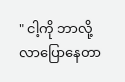" ငါ့ကို ဘာလို့လာပြောနေတာ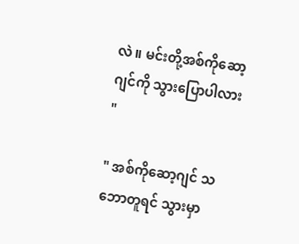လဲ။ မင်းတို့အစ်ကိုဆော့ဂျင်ကို သွားပြောပါလား "

" အစ်ကိုဆော့ဂျင် သဘောတူရင် သွားမှာ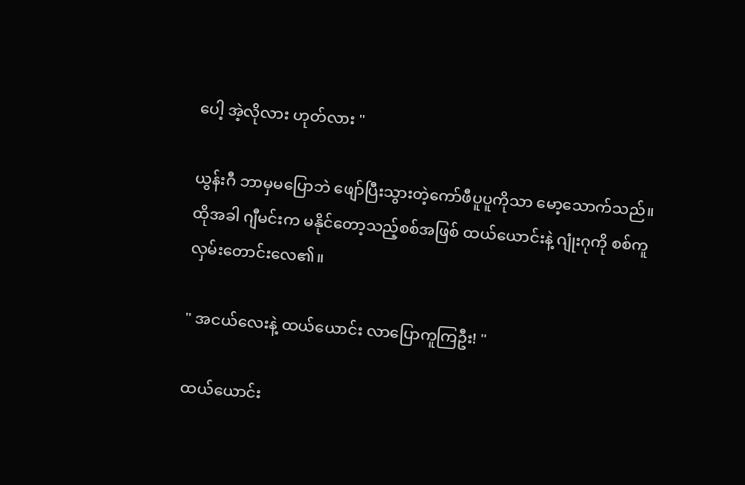ပေါ့ အဲ့လိုလား ဟုတ်လား "

ယွန်းဂီ ဘာမှမပြောဘဲ ဖျော်ပြီးသွားတဲ့ကော်ဖီပူပူကိုသာ မော့သောက်သည်။ ထိုအခါ ဂျီမင်းက မနိုင်တော့သည့်စစ်အဖြစ် ထယ်ယောင်းနဲ့ ဂျုံးဂုကို စစ်ကူလှမ်းတောင်းလေ၏။

" အငယ်လေးနဲ့ ထယ်ယောင်း လာပြောကူကြဦး! "

ထယ်ယောင်း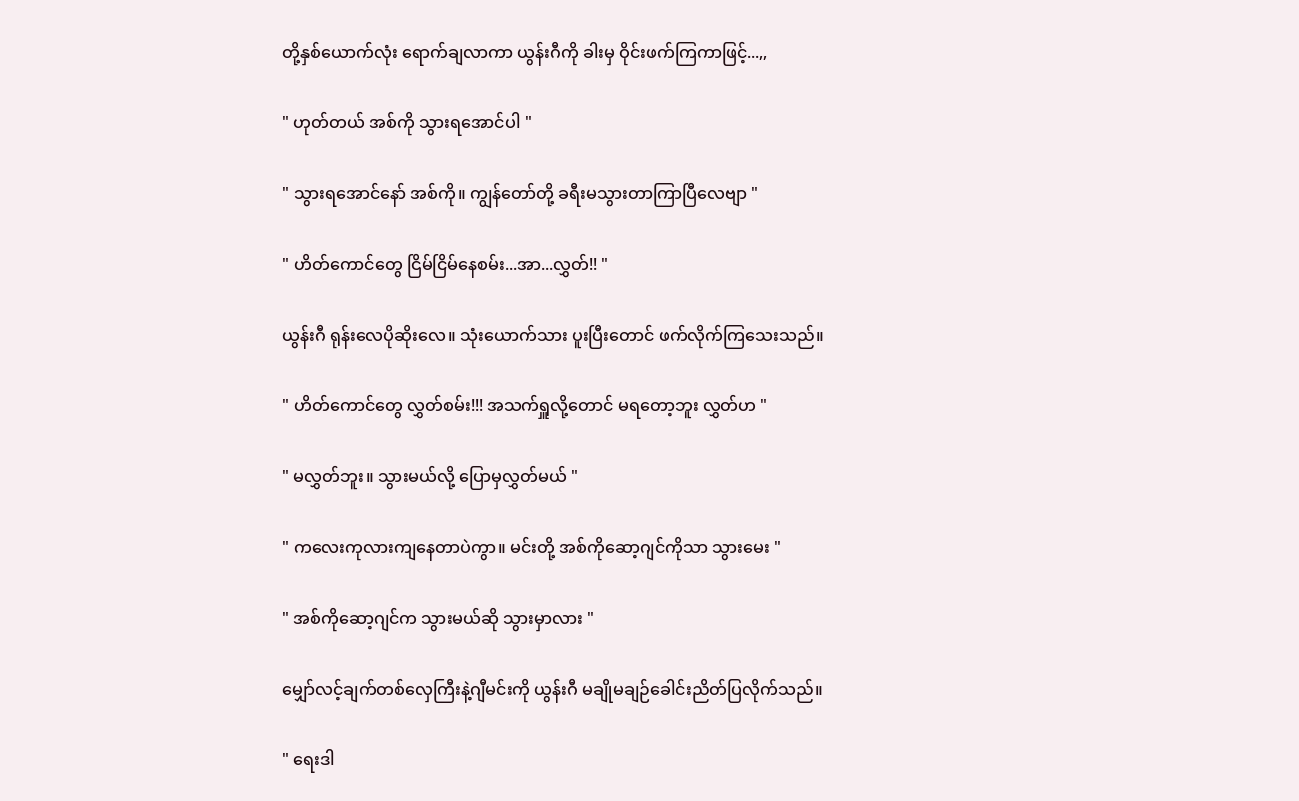တို့နှစ်ယောက်လုံး ရောက်ချလာကာ ယွန်းဂီကို ခါးမှ ဝိုင်းဖက်ကြကာဖြင့်...,,

" ဟုတ်တယ် အစ်ကို သွားရအောင်ပါ "

" သွားရအောင်နော် အစ်ကို။ ကျွန်တော်တို့ ခရီးမသွားတာကြာပြီလေဗျာ "

" ဟိတ်ကောင်တွေ ငြိမ်ငြိမ်နေစမ်း...အာ...လွှတ်!! "

ယွန်းဂီ ရုန်းလေပိုဆိုးလေ။ သုံးယောက်သား ပူးပြီးတောင် ဖက်လိုက်ကြသေးသည်။

" ဟိတ်ကောင်တွေ လွှတ်စမ်း!!! အသက်ရှူလို့တောင် မရတော့ဘူး လွှတ်ဟ "

" မလွှတ်ဘူး။ သွားမယ်လို့ ပြောမှလွှတ်မယ် "

" ကလေးကုလားကျနေတာပဲကွာ။ မင်းတို့ အစ်ကိုဆော့ဂျင်ကိုသာ သွားမေး "

" အစ်ကိုဆော့ဂျင်က သွားမယ်ဆို သွားမှာလား "

မျှော်လင့်ချက်တစ်လှေကြီးနဲ့ဂျီမင်းကို ယွန်းဂီ မချိုမချဉ်ခေါင်းညိတ်ပြလိုက်သည်။

" ရေးဒါ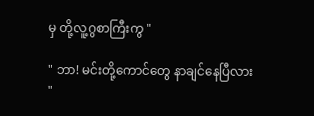မှ တို့လူ့ဂွစာကြီးကွ "

" ဘာ! မင်းတို့ကောင်တွေ နာချင်နေပြီလား "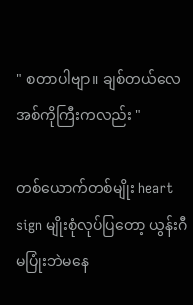" စတာပါဗျာ။ ချစ်တယ်လေ အစ်ကိုကြီးကလည်း "

တစ်ယောက်တစ်မျိုး heart sign မျိုးစုံလုပ်ပြတော့ ယွန်းဂီ မပြုံးဘဲမနေ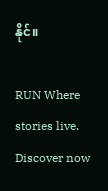နိုင်။

RUN Where stories live. Discover now